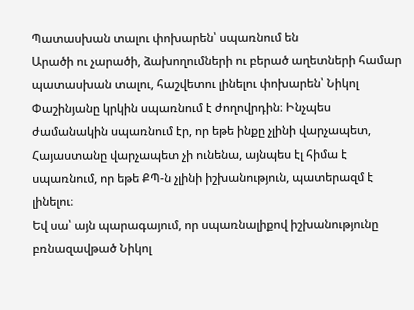Պատասխան տալու փոխարեն՝ սպառնում են
Արածի ու չարածի, ձախողումների ու բերած աղետների համար պատասխան տալու, հաշվետու լինելու փոխարեն՝ Նիկոլ Փաշինյանը կրկին սպառնում է ժողովրդին։ Ինչպես ժամանակին սպառնում էր, որ եթե ինքը չլինի վարչապետ, Հայաստանը վարչապետ չի ունենա, այնպես էլ հիմա է սպառնում, որ եթե ՔՊ-ն չլինի իշխանություն, պատերազմ է լինելու։
Եվ սա՝ այն պարագայում, որ սպառնալիքով իշխանությունը բռնազավթած Նիկոլ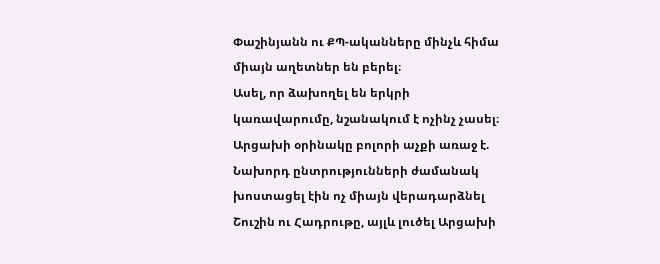Փաշինյանն ու ՔՊ-ականները մինչև հիմա միայն աղետներ են բերել։
Ասել, որ ձախողել են երկրի կառավարումը, նշանակում է ոչինչ չասել։
Արցախի օրինակը բոլորի աչքի առաջ է. Նախորդ ընտրությունների ժամանակ խոստացել էին ոչ միայն վերադարձնել Շուշին ու Հադրութը, այլև լուծել Արցախի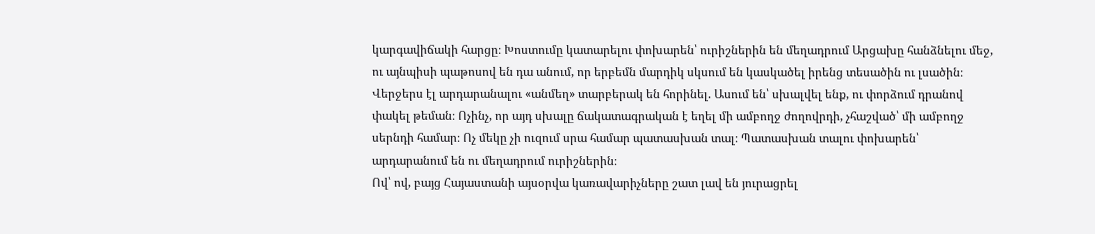կարգավիճակի հարցը։ Խոստումը կատարելու փոխարեն՝ ուրիշներին են մեղադրում Արցախը հանձնելու մեջ, ու այնպիսի պաթոսով են դա անում, որ երբեմն մարդիկ սկսում են կասկածել իրենց տեսածին ու լսածին։
Վերջերս էլ արդարանալու «անմեղ» տարբերակ են հորինել. Ասում են՝ սխալվել ենք, ու փորձում դրանով փակել թեման։ Ոչինչ, որ այդ սխալը ճակատագրական է եղել մի ամբողջ ժողովրդի, չհաշված՝ մի ամբողջ սերնդի համար։ Ոչ մեկը չի ուզում սրա համար պատասխան տալ։ Պատասխան տալու փոխարեն՝ արդարանում են ու մեղադրում ուրիշներին։
Ով՝ ով, բայց Հայաստանի այսօրվա կառավարիչները շատ լավ են յուրացրել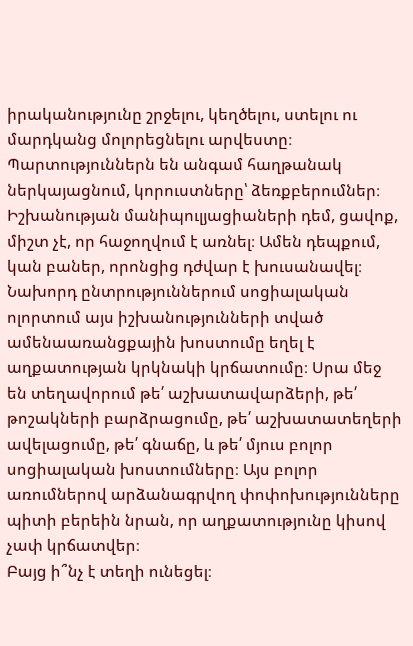իրականությունը շրջելու, կեղծելու, ստելու ու մարդկանց մոլորեցնելու արվեստը։
Պարտություններն են անգամ հաղթանակ ներկայացնում, կորուստները՝ ձեռքբերումներ։
Իշխանության մանիպուլյացիաների դեմ, ցավոք, միշտ չէ, որ հաջողվում է առնել։ Ամեն դեպքում, կան բաներ, որոնցից դժվար է խուսանավել։
Նախորդ ընտրություններում սոցիալական ոլորտում այս իշխանությունների տված ամենաառանցքային խոստումը եղել է աղքատության կրկնակի կրճատումը։ Սրա մեջ են տեղավորում թե՛ աշխատավարձերի, թե՛ թոշակների բարձրացումը, թե՛ աշխատատեղերի ավելացումը, թե՛ գնաճը, և թե՛ մյուս բոլոր սոցիալական խոստումները։ Այս բոլոր առումներով արձանագրվող փոփոխությունները պիտի բերեին նրան, որ աղքատությունը կիսով չափ կրճատվեր։
Բայց ի՞նչ է տեղի ունեցել։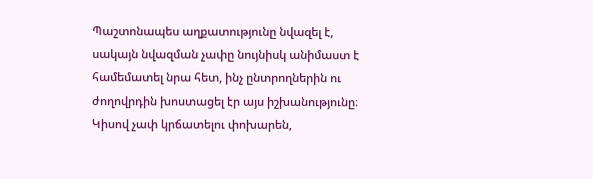Պաշտոնապես աղքատությունը նվազել է, սակայն նվազման չափը նույնիսկ անիմաստ է համեմատել նրա հետ, ինչ ընտրողներին ու ժողովրդին խոստացել էր այս իշխանությունը։ Կիսով չափ կրճատելու փոխարեն,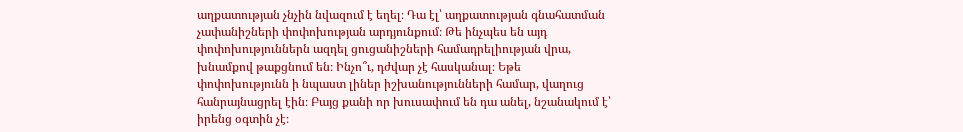աղքատության չնչին նվազում է եղել։ Դա էլ՝ աղքատության գնահատման չափանիշների փոփոխության արդյունքում։ Թե ինչպես են այդ փոփոխություններն ազդել ցուցանիշների համադրելիության վրա, խնամքով թաքցնում են։ Ինչո՞ւ, դժվար չէ հասկանալ։ Եթե փոփոխությունն ի նպաստ լիներ իշխանությունների համար, վաղուց հանրայնացրել էին։ Բայց քանի որ խուսափում են դա անել, նշանակում է՝ իրենց օգտին չէ։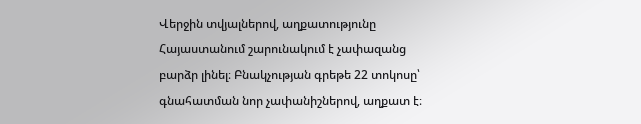Վերջին տվյալներով, աղքատությունը Հայաստանում շարունակում է չափազանց բարձր լինել։ Բնակչության գրեթե 22 տոկոսը՝ գնահատման նոր չափանիշներով, աղքատ է։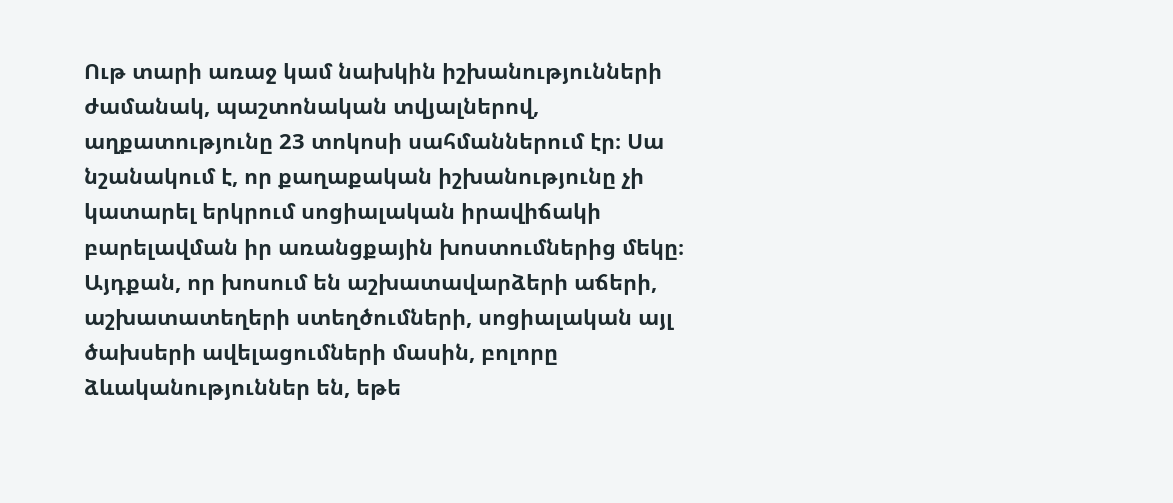Ութ տարի առաջ կամ նախկին իշխանությունների ժամանակ, պաշտոնական տվյալներով, աղքատությունը 23 տոկոսի սահմաններում էր։ Սա նշանակում է, որ քաղաքական իշխանությունը չի կատարել երկրում սոցիալական իրավիճակի բարելավման իր առանցքային խոստումներից մեկը։
Այդքան, որ խոսում են աշխատավարձերի աճերի, աշխատատեղերի ստեղծումների, սոցիալական այլ ծախսերի ավելացումների մասին, բոլորը ձևականություններ են, եթե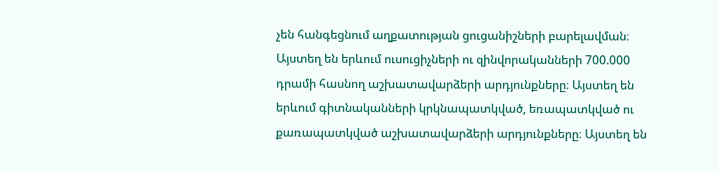չեն հանգեցնում աղքատության ցուցանիշների բարելավման։ Այստեղ են երևում ուսուցիչների ու զինվորականների 700.000 դրամի հասնող աշխատավարձերի արդյունքները։ Այստեղ են երևում գիտնականների կրկնապատկված, եռապատկված ու քառապատկված աշխատավարձերի արդյունքները։ Այստեղ են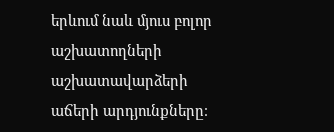երևում նաև մյուս բոլոր աշխատողների աշխատավարձերի աճերի արդյունքները։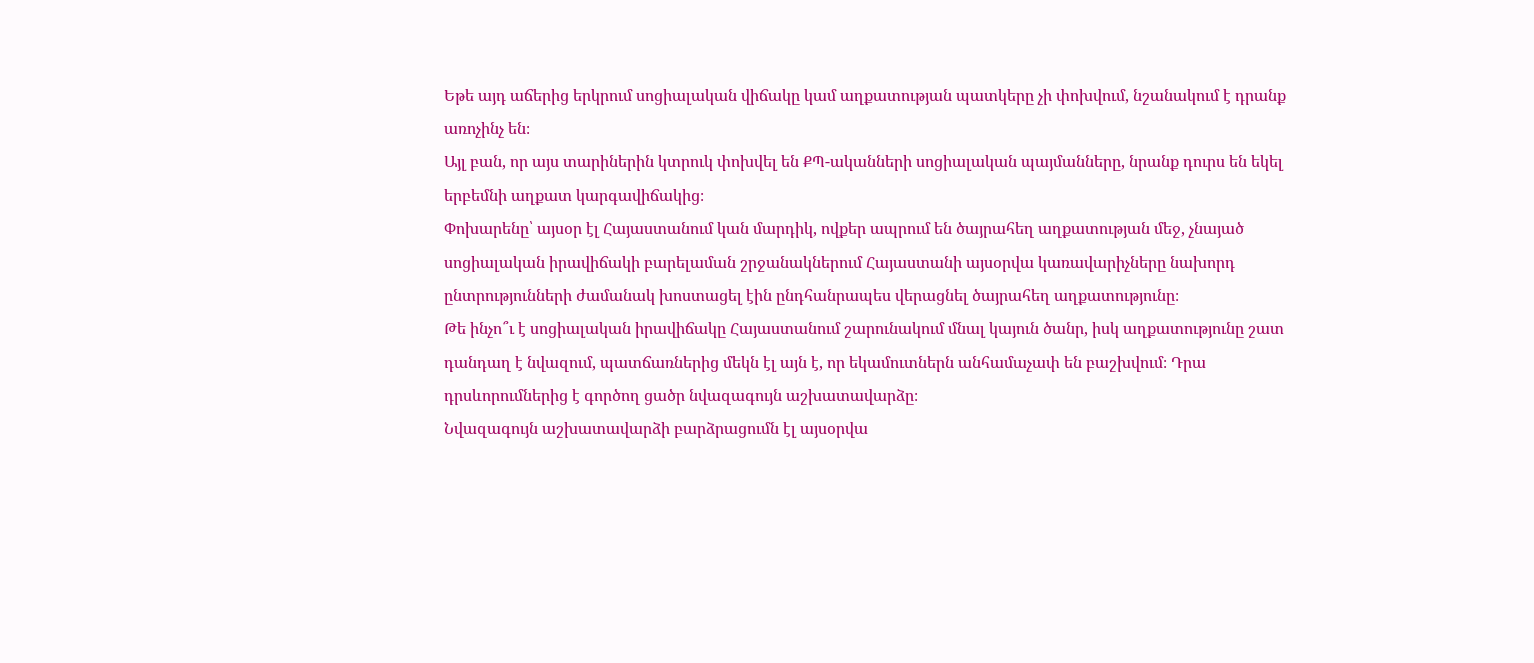Եթե այդ աճերից երկրում սոցիալական վիճակը կամ աղքատության պատկերը չի փոխվում, նշանակում է դրանք առոչինչ են։
Այլ բան, որ այս տարիներին կտրուկ փոխվել են ՔՊ-ականների սոցիալական պայմանները, նրանք դուրս են եկել երբեմնի աղքատ կարգավիճակից։
Փոխարենը՝ այսօր էլ Հայաստանում կան մարդիկ, ովքեր ապրում են ծայրահեղ աղքատության մեջ, չնայած սոցիալական իրավիճակի բարելաման շրջանակներում Հայաստանի այսօրվա կառավարիչները նախորդ ընտրությունների ժամանակ խոստացել էին ընդհանրապես վերացնել ծայրահեղ աղքատությունը։
Թե ինչո՞ւ է սոցիալական իրավիճակը Հայաստանում շարունակում մնալ կայուն ծանր, իսկ աղքատությունը շատ դանդաղ է նվազում, պատճառներից մեկն էլ այն է, որ եկամուտներն անհամաչափ են բաշխվում։ Դրա դրսևորումներից է գործող ցածր նվազագույն աշխատավարձը։
Նվազագույն աշխատավարձի բարձրացումն էլ այսօրվա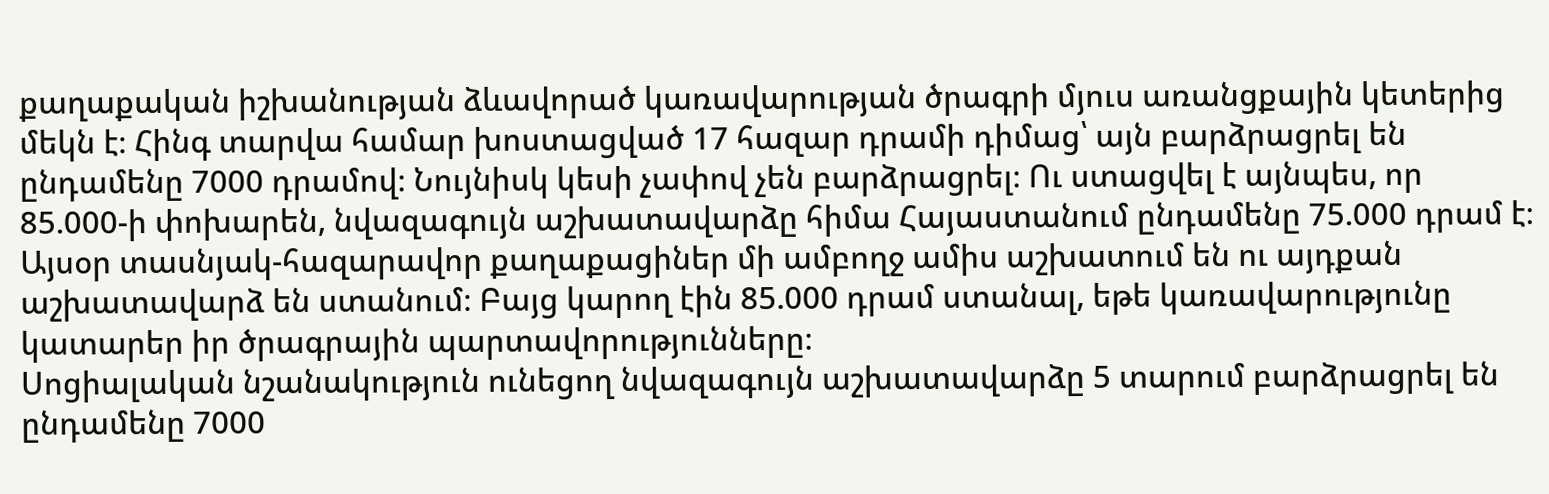քաղաքական իշխանության ձևավորած կառավարության ծրագրի մյուս առանցքային կետերից մեկն է։ Հինգ տարվա համար խոստացված 17 հազար դրամի դիմաց՝ այն բարձրացրել են ընդամենը 7000 դրամով։ Նույնիսկ կեսի չափով չեն բարձրացրել։ Ու ստացվել է այնպես, որ 85.000-ի փոխարեն, նվազագույն աշխատավարձը հիմա Հայաստանում ընդամենը 75.000 դրամ է։
Այսօր տասնյակ-հազարավոր քաղաքացիներ մի ամբողջ ամիս աշխատում են ու այդքան աշխատավարձ են ստանում։ Բայց կարող էին 85.000 դրամ ստանալ, եթե կառավարությունը կատարեր իր ծրագրային պարտավորությունները։
Սոցիալական նշանակություն ունեցող նվազագույն աշխատավարձը 5 տարում բարձրացրել են ընդամենը 7000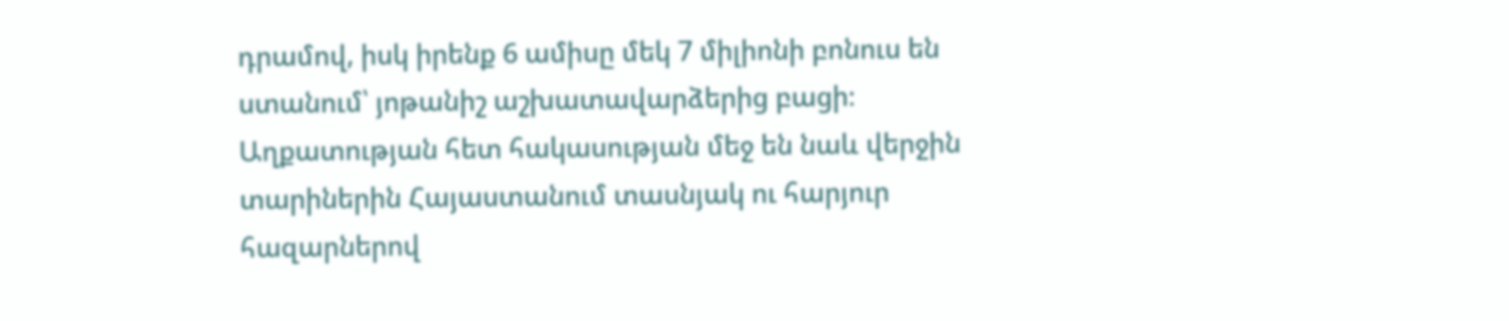դրամով, իսկ իրենք 6 ամիսը մեկ 7 միլիոնի բոնուս են ստանում՝ յոթանիշ աշխատավարձերից բացի։
Աղքատության հետ հակասության մեջ են նաև վերջին տարիներին Հայաստանում տասնյակ ու հարյուր հազարներով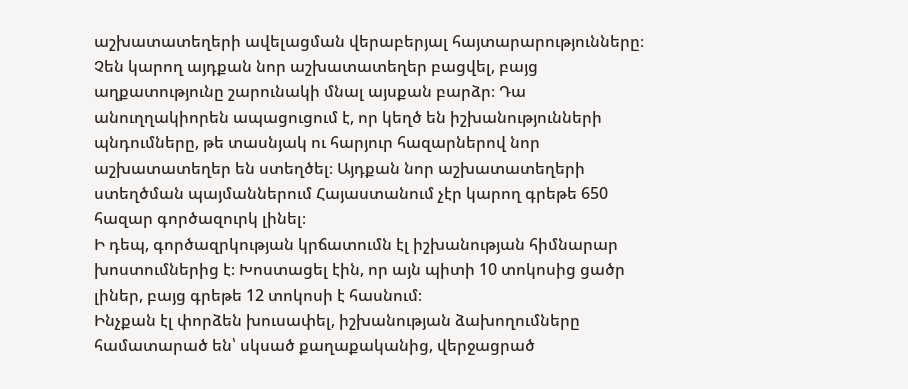աշխատատեղերի ավելացման վերաբերյալ հայտարարությունները։ Չեն կարող այդքան նոր աշխատատեղեր բացվել, բայց աղքատությունը շարունակի մնալ այսքան բարձր։ Դա անուղղակիորեն ապացուցում է, որ կեղծ են իշխանությունների պնդումները, թե տասնյակ ու հարյուր հազարներով նոր աշխատատեղեր են ստեղծել։ Այդքան նոր աշխատատեղերի ստեղծման պայմաններում Հայաստանում չէր կարող գրեթե 650 հազար գործազուրկ լինել։
Ի դեպ, գործազրկության կրճատումն էլ իշխանության հիմնարար խոստումներից է։ Խոստացել էին, որ այն պիտի 10 տոկոսից ցածր լիներ, բայց գրեթե 12 տոկոսի է հասնում։
Ինչքան էլ փորձեն խուսափել, իշխանության ձախողումները համատարած են՝ սկսած քաղաքականից, վերջացրած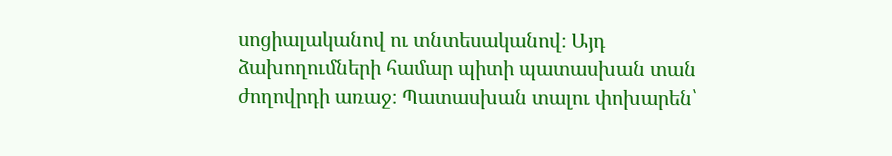սոցիալականով ու տնտեսականով։ Այդ ձախողումների համար պիտի պատասխան տան ժողովրդի առաջ։ Պատասխան տալու փոխարեն՝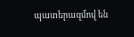պատերազմով են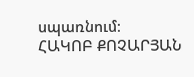սպառնում։
ՀԱԿՈԲ ՔՈՉԱՐՅԱՆ